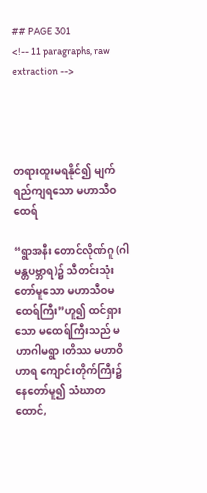## PAGE 301
<!-- 11 paragraphs, raw extraction -->




တရားထူးမရနိုင်၍ မျက်ရည်ကျရသော မဟာသီဝထေရ်

“ရွာအနီး တောင်လိုဏ်ဂူ (ဂါမန္တပဗ္ဘာရ)၌ သီတင်းသုံးတော်မူသော မဟာသီဝမထေရ်ကြီး”ဟူ၍ ထင်ရှားသော မထေရ်ကြီးသည် မဟာဂါမရွာ၊တိဿ မဟာဝိဟာရ ကျောင်းတိုက်ကြီး၌ နေတော်မူ၍ သံဃာတထောင်,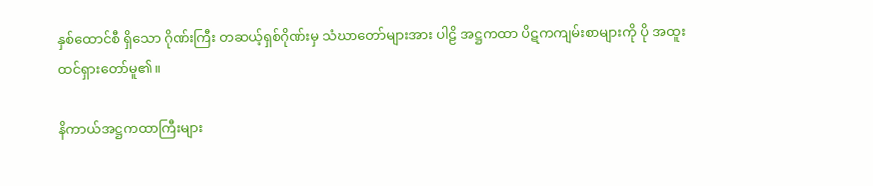နှစ်ထောင်စီ ရှိသော ဂိုဏ်းကြီး တဆယ့်ရှစ်ဂိုဏ်းမှ သံဃာတော်များအား ပါဠိ အဋ္ဌကထာ ပိဋကကျမ်းစာများကို ပို အထူးထင်ရှားတော်မူ၏။

နိကာယ်အဋ္ဌကထာကြီးများ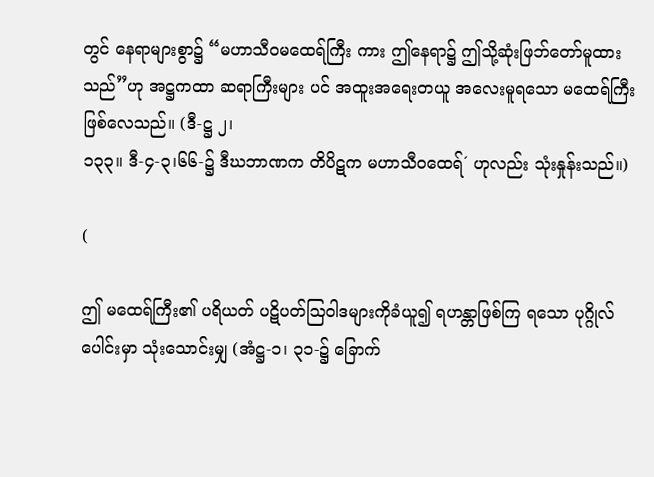တွင် နေရာများစွာ၌ “မဟာသီဝမထေရ်ကြီး ကား ဤနေရာ၌ ဤသို့ဆုံးဖြဘ်တော်မူထားသည်”ဟု အဋ္ဌကထာ ဆရာကြီးများ ပင် အထူးအရေးတယူ အလေးမူရသော မထေရ်ကြီး ဖြစ်လေသည်။ (ဒီ-ဋ္ဌ ၂၊
၁၃၃။ ဒီ-၄-၃၊၆၆-၌ ဒီဃဘာဏက တိပိဋက မဟာသီဝထေရ်´ ဟုလည်း သုံးနှုန်းသည်။)

(

ဤ မထေရ်ကြီး၏ ပရိယတ် ပဋိပတ်ဩဝါဒများကိုခံယူ၍ ရဟန္တာဖြစ်ကြ ရသော ပုဂ္ဂိုလ်ပေါင်းမှာ သုံးသောင်းမျှ (အံဋ္ဌ-၁၊ ၃၁-၌ ခြောက်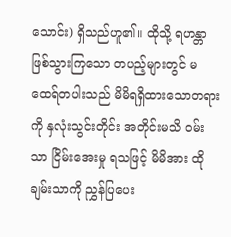သောင်း) ရှိသည်ဟူ၏။ ထိုသို့ ရဟန္တာဖြစ်သွားကြသော တပည့်များတွင် မထေရ်တပါးသည် မိမိရရှိထားသောတရားကို နှလုံးသွင်းတိုင်း အတိုင်းမသိ ဝမ်းသာ ငြိမ်းအေးမှု ရသဖြင့် မိမိအား ထိုချမ်းသာကို ညွှန်ပြပေး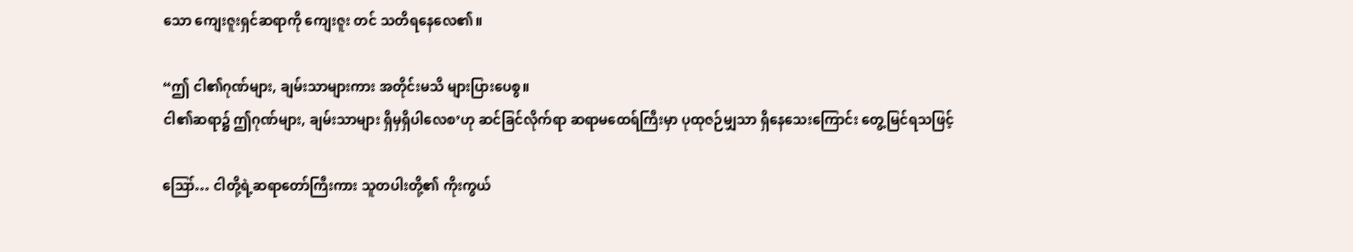သော ကျေးဇူးရှင်ဆရာကို ကျေးဇူး တင် သတိရနေလေ၏။

“ဤ ငါ၏ဂုဏ်များ, ချမ်းသာများကား အတိုင်းမသိ များပြားပေစွ။
ငါ၏ဆရာ၌ ဤဂုဏ်များ, ချမ်းသာများ ရှိမှရှိပါလေစ’ဟု ဆင်ခြင်လိုက်ရာ ဆရာမထေရ်ကြီးမှာ ပုထုဇဉ်မျှသာ ရှိနေသေးကြောင်း တွေ့မြင်ရသဖြင့်

ဪ… ငါတို့ရဲ့ဆရာတော်ကြီးကား သူတပါးတို့၏ ကိုးကွယ်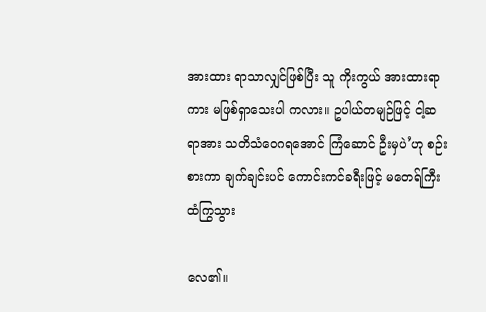အားထား ရာသာလျှင်ဖြစ်ပြီး သူ ကိုးကွယ် အားထားရာကား မဖြစ်ရှာသေးပါ ကလား။ ဥပါယ်တမျဉ်ဖြင့် ငါ့ဆရာအား သတိသံဝေဂရအောင် ကြံဆောင် ဦးမှပဲ’ဟု စဉ်းစားကာ ချက်ချင်းပင် ကောင်းကင်ခရီးဖြင့် မတေရ်ကြီးထံကြွသွား

လေ၏။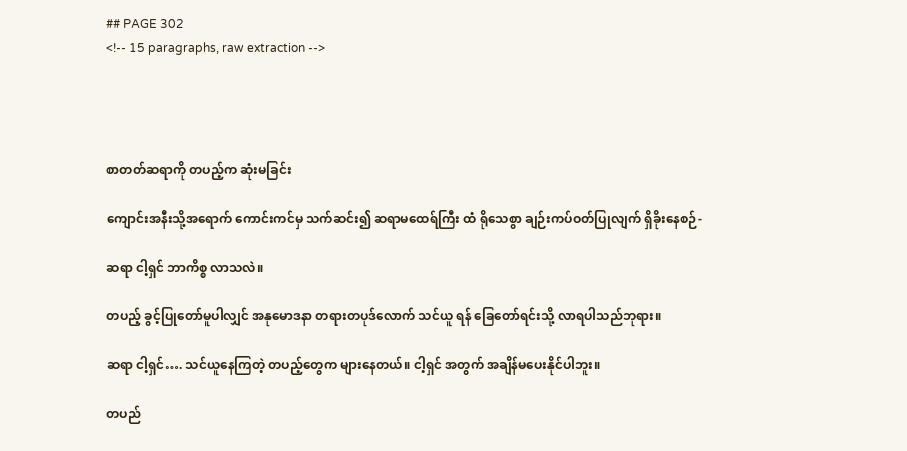## PAGE 302
<!-- 15 paragraphs, raw extraction -->




စာတတ်ဆရာကို တပည့်က ဆုံးမခြင်း

ကျောင်းအနီးသို့အရောက် ကောင်းကင်မှ သက်ဆင်း၍ ဆရာမထေရ်ကြီး ထံ ရိုသေစွာ ချဉ်းကပ်ဝတ်ပြုလျက် ရှိခိုးနေစဉ်-

ဆရာ ငါ့ရှင် ဘာကိစ္စ လာသလဲ။

တပည့် ခွင့်ပြုတော်မူပါလျှင် အနုမောဒနာ တရားတပုဒ်လောက် သင်ယူ ရန် ခြေတော်ရင်းသို့ လာရပါသည်ဘုရား။

ဆရာ ငါ့ရှင်…. သင်ယူနေကြတဲ့ တပည့်တွေက များနေတယ်။ ငါ့ရှင် အတွက် အချိန်မပေးနိုင်ပါဘူး။

တပည်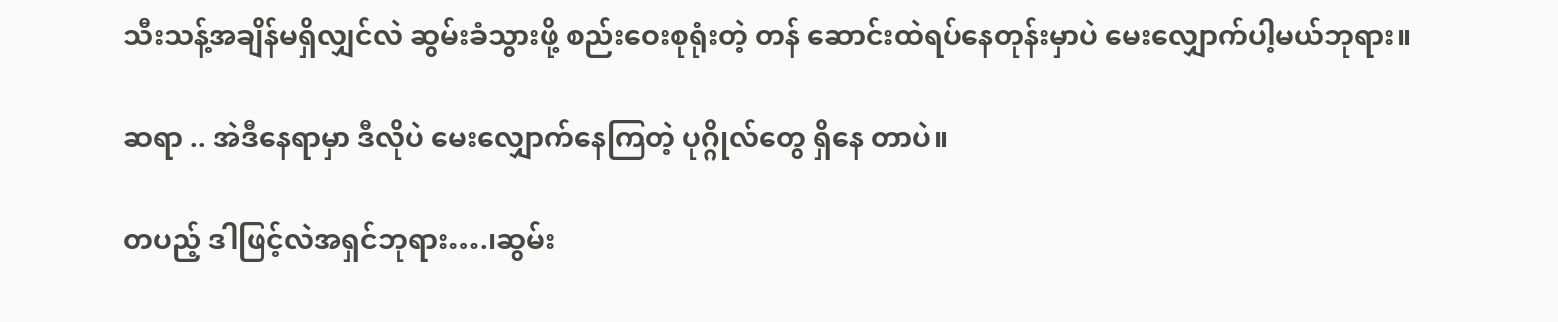သီးသန့်အချိန်မရှိလျှင်လဲ ဆွမ်းခံသွားဖို့ စည်းဝေးစုရုံးတဲ့ တန် ဆောင်းထဲရပ်နေတုန်းမှာပဲ မေးလျှောက်ပါ့မယ်ဘုရား။

ဆရာ .. အဲဒီနေရာမှာ ဒီလိုပဲ မေးလျှောက်နေကြတဲ့ ပုဂ္ဂိုလ်တွေ ရှိနေ တာပဲ။

တပည့် ဒါဖြင့်လဲအရှင်ဘုရား….၊ဆွမ်း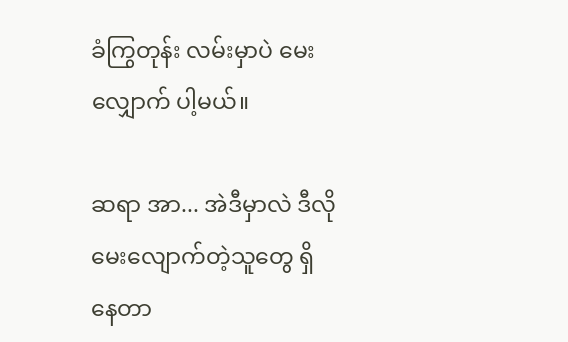ခံကြွတုန်း လမ်းမှာပဲ မေးလျှောက် ပါ့မယ်။

ဆရာ အာ... အဲဒီမှာလဲ ဒီလိုမေးလျောက်တဲ့သူတွေ ရှိနေတာ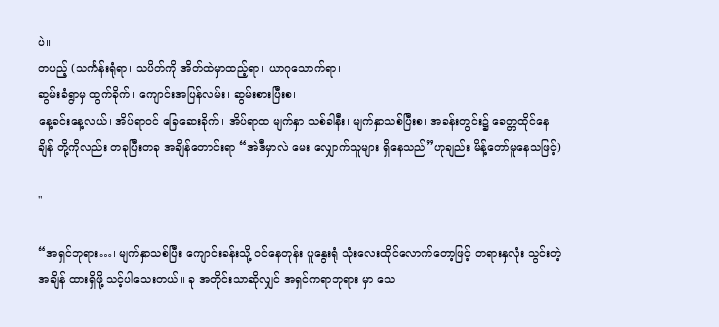ပဲ။
တပည့် (သင်္ကန်းရုံရာ၊ သပိတ်ကို အိတ်ထဲမှာထည့်ရာ၊ ယာဂုသောက်ရာ၊
ဆွမ်းခံရွာမှ ထွက်ခိုက်၊ ကျောင်းအပြန်လမ်း၊ ဆွမ်းစားပြီးစ၊
နေ့ခင်းနေ့လယ်၊ အိပ်ရာဝင် ခြေဆေးခိုက်၊ အိပ်ရာထ မျက်နှာ သစ်ခါနီး၊ မျက်နှာသစ်ပြီးစ၊ အခန်းတွင်း၌ ခေတ္တထိုင်နေချိန် တို့ကိုလည်း တခုပြီးတခု အချိန်တောင်းရာ “အဲဒီမှာလဲ မေး လျှောက်သူများ ရှိနေသည်”ဟုချည်း မိန့်တော်မူနေသဖြင့်)

"

“အရှင်ဘုရား…၊ မျက်နှာသစ်ပြီး ကျောင်းခန်းသို့ ဝင်နေတုန်း ပူနွေးရုံ သုံးလေးထိုင်လောက်တော့ဖြင့် တရားနှလုံး သွင်းတဲ့အချိန် ထားရှိဖို့ သင့်ပါသေးတယ်။ ခု အတိုင်းသာဆိုလျှင် အရှင်ကရာဘုရား မှာ သေ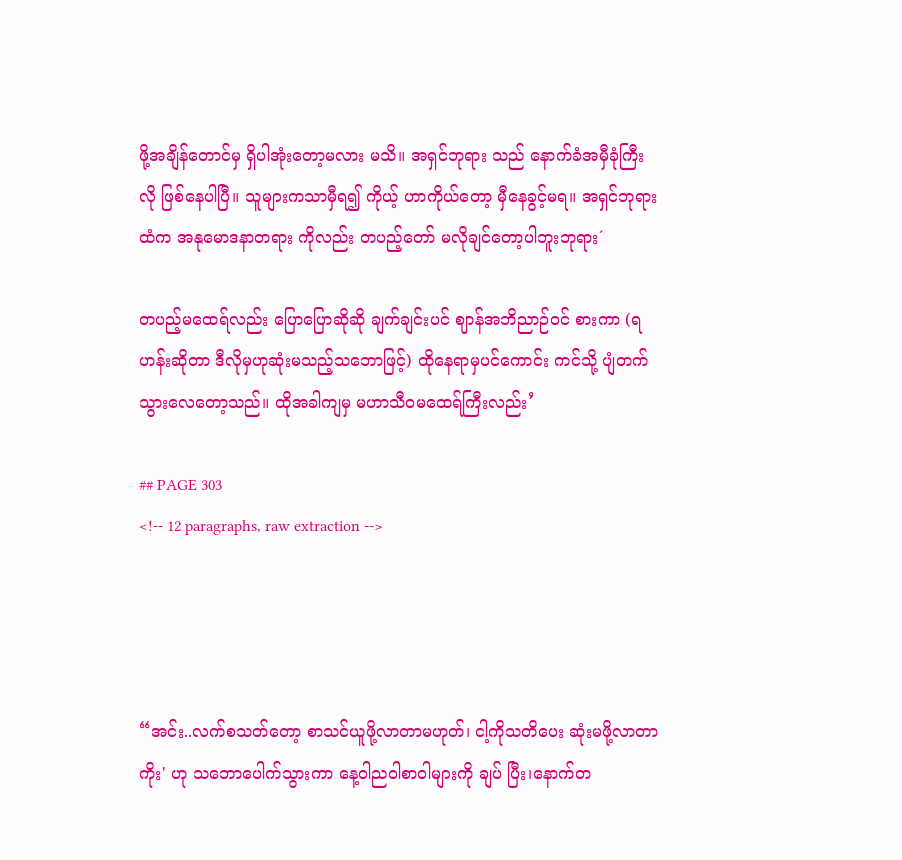ဖို့အချိန်တောင်မှ ရှိပါအုံးတော့မလား မသိ။ အရှင်ဘုရား သည် နောက်ခံအမှီခုံကြီးလို ဖြစ်နေပါပြီ။ သူများကသာမှီရ၍ ကိုယ့် ဟာကိုယ်တော့ မှီနေခွင့်မရ။ အရှင်ဘုရားထံက အနုမောဒနာတရား ကိုလည်း တပည့်တော် မလိုချင်တော့ပါဘူးဘုရား´

တပည့်မထေရ်လည်း ပြောပြောဆိုဆို ချက်ချင်းပင် ဈာန်အဘိညာဉ်ဝင် စားကာ (ရဟန်းဆိုတာ ဒီလိုမှဟုဆုံးမသည့်သဘောဖြင့်) ထိုနေရာမှပင်ကောင်း ကင်သို့ ပျံတက်သွားလေတော့သည်။ ထိုအခါကျမှ မဟာသီဝမထေရ်ကြီးလည်း’

## PAGE 303
<!-- 12 paragraphs, raw extraction -->




“အင်း..လက်စသတ်တော့ စာသင်ယူဖို့လာတာမဟုတ်၊ ငါ့ကိုသတိပေး ဆုံးမဖို့လာတာကိုး' ဟု သဘောပေါက်သွားကာ နေ့ဝါညဝါစာဝါများကို ချပ် ပြီး၊နောက်တ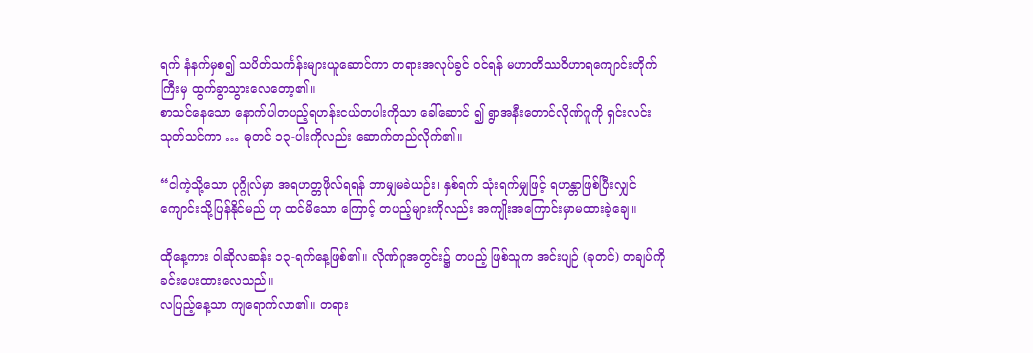ရက် နံနက်မှစ၍ သပိတ်သင်္ကန်းများယူဆောင်ကာ တရားအလုပ်ခွင် ဝင်ရန် မဟာတိဿဝိဟာရကျောင်းတိုက်ကြီးမှ ထွက်ခွာသွားလေတော့၏။
စာသင်နေသော နောက်ပါတပည့်ရဟန်းငယ်တပါးကိုသာ ခေါ်ဆောင် ၍ ရွာအနီးတောင်လိုဏ်ဂူကို ရှင်းလင်းသုတ်သင်ကာ … ဓုတင် ၁၃-ပါးကိုလည်း ဆောက်တည်လိုက်၏။

“ငါကဲ့သို့သော ပုဂ္ဂိုလ်မှာ အရဟတ္တဖိုလ်ရရန် ဘာမျှမခဲယဉ်း၊ နှစ်ရက် သုံးရက်မျှဖြင့် ရဟန္တာဖြစ်ပြီးလျှင် ကျောင်းသို့ပြန်နိုင်မည် ဟု ထင်မိသော ကြောင့် တပည့်များကိုလည်း အကျိုးအကြောင်းမှာမထားခဲ့ချေ။

ထိုနေ့ကား ဝါဆိုလဆန်း ၁၃-ရက်နေ့ဖြစ်၏။ လိုဏ်ဂူအတွင်း၌ တပည့် ဖြစ်သူက အင်းပျဉ် (ခုတင်) တချပ်ကို ခင်းပေးထားလေသည်။
လပြည့်နေ့သာ ကျရောက်လာ၏။ တရား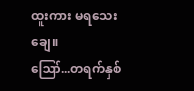ထူးကား မရသေးချေ။
ဪ...တရက်နှစ်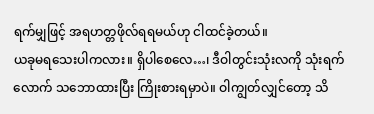ရက်မျှဖြင့် အရဟတ္တဖိုလ်ရရမယ်ဟု ငါထင်ခဲ့တယ်။
ယခုမရသေးပါကလား။ ရှိပါစေလေ…၊ ဒီဝါတွင်းသုံးလကို သုံးရက်လောက် သဘောထားပြီး ကြိုးစားရမှာပဲ။ ဝါကျွတ်လျှင်တော့ သိ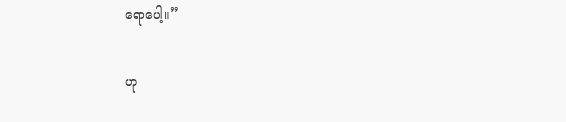ရောပေါ့။”

ဟု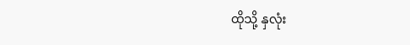ထိုသို့ နှလုံး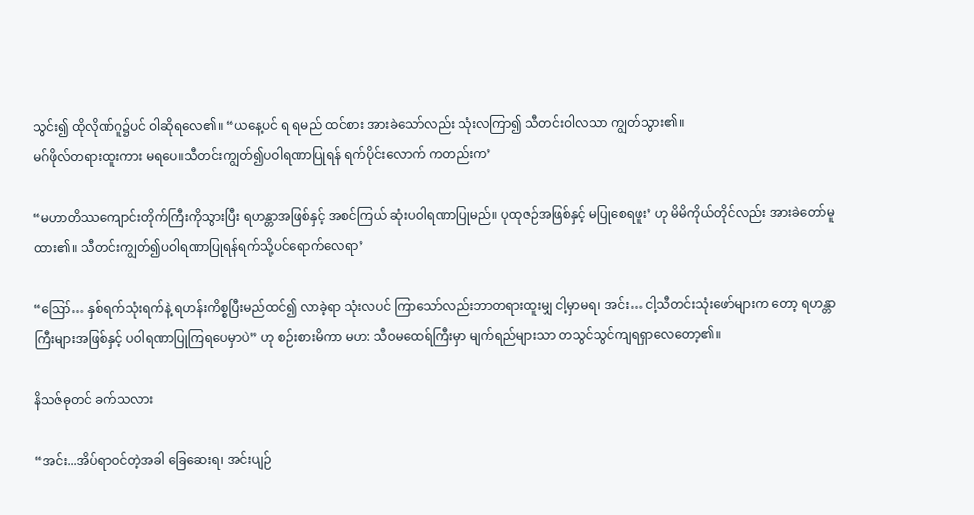သွင်း၍ ထိုလိုဏ်ဂူ၌ပင် ဝါဆိုရလေ၏။ “ယနေ့ပင် ရ ရမည် ထင်စား အားခဲသော်လည်း သုံးလကြာ၍ သီတင်းဝါလသာ ကျွတ်သွား၏။
မဂ်ဖိုလ်တရားထူးကား မရပေ။သီတင်းကျွတ်၍ပဝါရဏာပြုရန် ရက်ပိုင်းလောက် ကတည်းက’

“မဟာတိဿကျောင်းတိုက်ကြီးကိုသွားပြီး ရဟန္တာအဖြစ်နှင့် အစင်ကြယ် ဆုံးပဝါရဏာပြုမည်။ ပုထုဇဉ်အဖြစ်နှင့် မပြုစေရဖူး’ ဟု မိမိကိုယ်တိုင်လည်း အားခဲတော်မူထား၏။ သီတင်းကျွတ်၍ပဝါရဏာပြုရန်ရက်သို့ပင်ရောက်လေရာ’

“ဪ… နှစ်ရက်သုံးရက်နဲ့ ရဟန်းကိစ္စပြီးမည်ထင်၍ လာခဲ့ရာ သုံးလပင် ကြာသော်လည်းဘာတရားထူးမျှ ငါ့မှာမရ၊ အင်း… ငါ့သီတင်းသုံးဖော်များက တော့ ရဟန္တာကြီးများအဖြစ်နှင့် ပဝါရဏာပြုကြရပေမှာပဲ” ဟု စဉ်းစားမိကာ မဟ: သီဝမထေရ်ကြီးမှာ မျက်ရည်များသာ တသွင်သွင်ကျရရှာလေတော့၏။

နိသဇ်ဓုတင် ခက်သလား

“အင်း...အိပ်ရာဝင်တဲ့အခါ ခြေဆေးရ၊ အင်းပျဉ်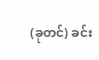(ခုတင်) ခင်း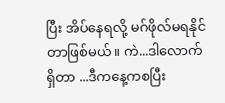ပြီး အိပ်နေရလို့ မဂ်ဖိုလ်မရနိုင်တာဖြစ်မယ်။ ကဲ...ဒါလောက်ရှိတာ ...ဒီကနေ့ကစပြီး